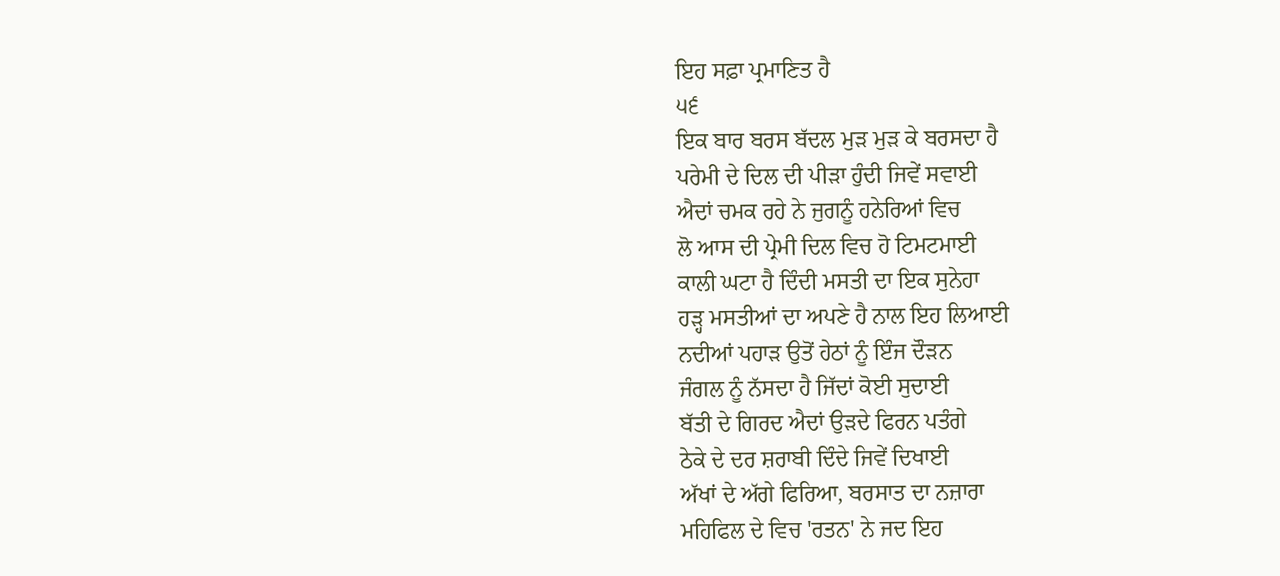ਇਹ ਸਫ਼ਾ ਪ੍ਰਮਾਣਿਤ ਹੈ
੫੬
ਇਕ ਬਾਰ ਬਰਸ ਬੱਦਲ ਮੁੜ ਮੁੜ ਕੇ ਬਰਸਦਾ ਹੈ
ਪਰੇਮੀ ਦੇ ਦਿਲ ਦੀ ਪੀੜਾ ਹੁੰਦੀ ਜਿਵੇਂ ਸਵਾਈ
ਐਦਾਂ ਚਮਕ ਰਹੇ ਨੇ ਜੁਗਨੂੰ ਹਨੇਰਿਆਂ ਵਿਚ
ਲੋ ਆਸ ਦੀ ਪ੍ਰੇਮੀ ਦਿਲ ਵਿਚ ਹੋ ਟਿਮਟਮਾਈ
ਕਾਲੀ ਘਟਾ ਹੈ ਦਿੰਦੀ ਮਸਤੀ ਦਾ ਇਕ ਸੁਨੇਹਾ
ਹੜ੍ਹ ਮਸਤੀਆਂ ਦਾ ਅਪਣੇ ਹੈ ਨਾਲ ਇਹ ਲਿਆਈ
ਨਦੀਆਂ ਪਹਾੜ ਉਤੋਂ ਹੇਠਾਂ ਨੂੰ ਇੰਜ ਦੌੜਨ
ਜੰਗਲ ਨੂੰ ਨੱਸਦਾ ਹੈ ਜਿੱਦਾਂ ਕੋਈ ਸੁਦਾਈ
ਬੱਤੀ ਦੇ ਗਿਰਦ ਐਦਾਂ ਉੜਦੇ ਫਿਰਨ ਪਤੰਗੇ
ਠੇਕੇ ਦੇ ਦਰ ਸ਼ਰਾਬੀ ਦਿੰਦੇ ਜਿਵੇਂ ਦਿਖਾਈ
ਅੱਖਾਂ ਦੇ ਅੱਗੇ ਫਿਰਿਆ, ਬਰਸਾਤ ਦਾ ਨਜ਼ਾਰਾ
ਮਹਿਫਿਲ ਦੇ ਵਿਚ 'ਰਤਨ' ਨੇ ਜਦ ਇਹ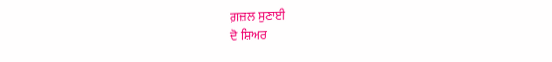ਗ਼ਜ਼ਲ ਸੁਣਾਈ
ਦੋ ਸ਼ਿਅਰ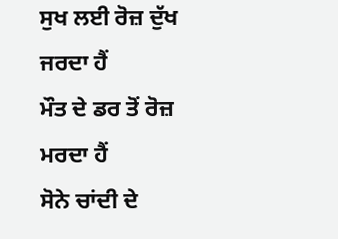ਸੁਖ ਲਈ ਰੋਜ਼ ਦੁੱਖ ਜਰਦਾ ਹੈਂ
ਮੌਤ ਦੇ ਡਰ ਤੋਂ ਰੋਜ਼ ਮਰਦਾ ਹੈਂ
ਸੋਨੇ ਚਾਂਦੀ ਦੇ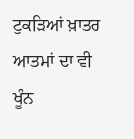ਟੁਕੜਿਆਂ ਖ਼ਾਤਰ
ਆਤਮਾਂ ਦਾ ਵੀ ਖੂੰਨ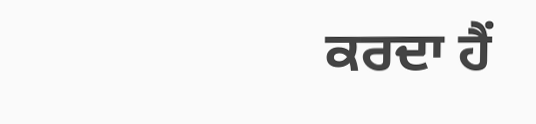ਕਰਦਾ ਹੈਂ